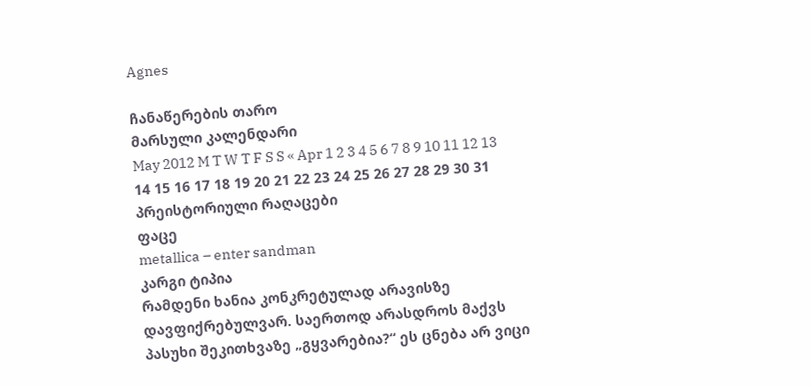Agnes

ჩანაწერების თარო
მარსული კალენდარი
May 2012 M T W T F S S « Apr 1 2 3 4 5 6 7 8 9 10 11 12 13 14 15 16 17 18 19 20 21 22 23 24 25 26 27 28 29 30 31 პრეისტორიული რაღაცები
ფაცე
metallica – enter sandman
კარგი ტიპია
რამდენი ხანია კონკრეტულად არავისზე დავფიქრებულვარ. საერთოდ არასდროს მაქვს პასუხი შეკითხვაზე „გყვარებია?“ ეს ცნება არ ვიცი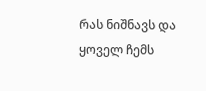რას ნიშნავს და ყოველ ჩემს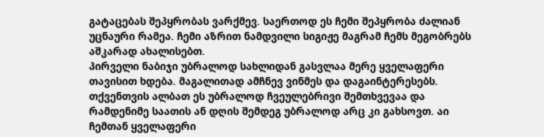გატაცებას შეპყრობას ვარქმევ. საერთოდ ეს ჩემი შეპყრობა ძალიან უცნაური რამეა. ჩემი აზრით ნამდვილი სიგიჟე მაგრამ ჩემს მეგობრებს აშკარად ახალისებთ.
პირველი ნაბიჯი უბრალოდ სახლიდან გასვლაა მერე ყველაფერი თავისით ხდება. მაგალითად ამჩნევ ვინმეს და დაგაინტერესებს. თქვენთვის ალბათ ეს უბრალოდ ჩვეულებრივი შემთხვევაა და რამდენიმე საათის ან დღის შემდეგ უბრალოდ არც კი გახსოვთ. აი ჩემთან ყველაფერი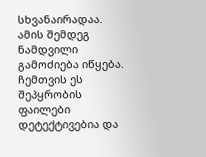სხვანაირადაა. ამის შემდეგ ნამდვილი გამოძიება იწყება. ჩემთვის ეს შეპყრობის ფაილები დეტექტივებია და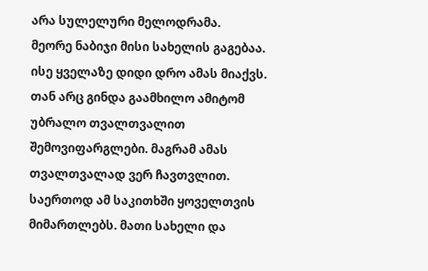არა სულელური მელოდრამა.
მეორე ნაბიჯი მისი სახელის გაგებაა. ისე ყველაზე დიდი დრო ამას მიაქვს. თან არც გინდა გაამხილო ამიტომ უბრალო თვალთვალით შემოვიფარგლები. მაგრამ ამას თვალთვალად ვერ ჩავთვლით. საერთოდ ამ საკითხში ყოველთვის მიმართლებს. მათი სახელი და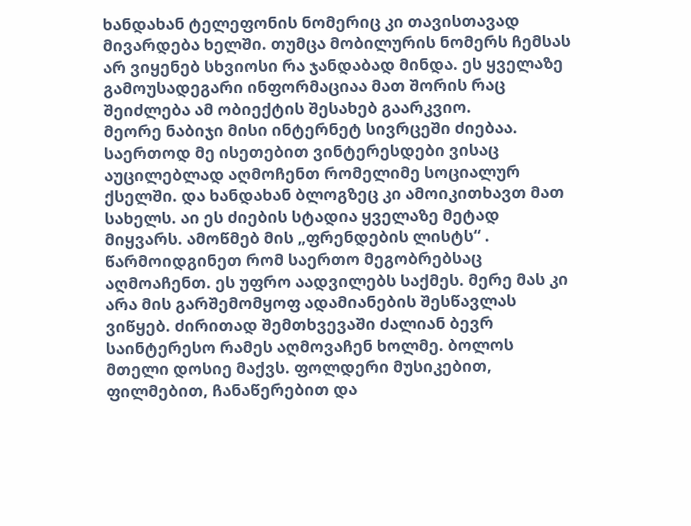ხანდახან ტელეფონის ნომერიც კი თავისთავად მივარდება ხელში. თუმცა მობილურის ნომერს ჩემსას არ ვიყენებ სხვიოსი რა ჯანდაბად მინდა. ეს ყველაზე გამოუსადეგარი ინფორმაციაა მათ შორის რაც შეიძლება ამ ობიექტის შესახებ გაარკვიო.
მეორე ნაბიჯი მისი ინტერნეტ სივრცეში ძიებაა. საერთოდ მე ისეთებით ვინტერესდები ვისაც აუცილებლად აღმოჩენთ რომელიმე სოციალურ ქსელში. და ხანდახან ბლოგზეც კი ამოიკითხავთ მათ სახელს. აი ეს ძიების სტადია ყველაზე მეტად მიყვარს. ამოწმებ მის „ფრენდების ლისტს“ . წარმოიდგინეთ რომ საერთო მეგობრებსაც აღმოაჩენთ. ეს უფრო აადვილებს საქმეს. მერე მას კი არა მის გარშემომყოფ ადამიანების შესწავლას ვიწყებ. ძირითად შემთხვევაში ძალიან ბევრ საინტერესო რამეს აღმოვაჩენ ხოლმე. ბოლოს მთელი დოსიე მაქვს. ფოლდერი მუსიკებით, ფილმებით, ჩანაწერებით და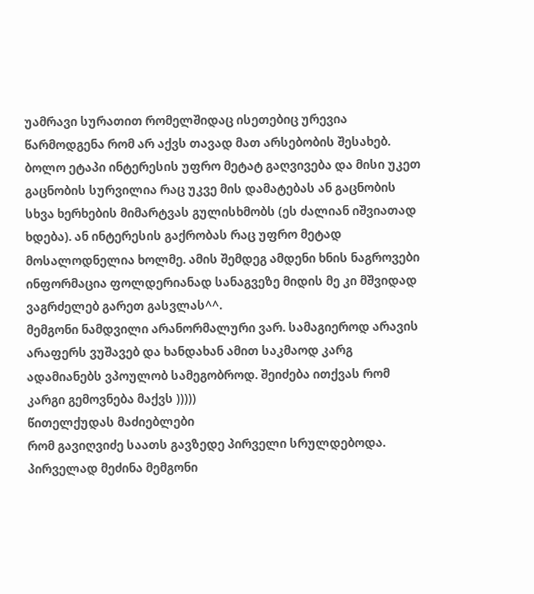უამრავი სურათით რომელშიდაც ისეთებიც ურევია წარმოდგენა რომ არ აქვს თავად მათ არსებობის შესახებ.
ბოლო ეტაპი ინტერესის უფრო მეტატ გაღვივება და მისი უკეთ გაცნობის სურვილია რაც უკვე მის დამატებას ან გაცნობის სხვა ხერხების მიმარტვას გულისხმობს (ეს ძალიან იშვიათად ხდება). ან ინტერესის გაქრობას რაც უფრო მეტად მოსალოდნელია ხოლმე. ამის შემდეგ ამდენი ხნის ნაგროვები ინფორმაცია ფოლდერიანად სანაგვეზე მიდის მე კი მშვიდად ვაგრძელებ გარეთ გასვლას^^.
მემგონი ნამდვილი არანორმალური ვარ. სამაგიეროდ არავის არაფერს ვუშავებ და ხანდახან ამით საკმაოდ კარგ ადამიანებს ვპოულობ სამეგობროდ. შეიძება ითქვას რომ კარგი გემოვნება მაქვს )))))
წითელქუდას მაძიებლები
რომ გავიღვიძე საათს გავზედე პირველი სრულდებოდა. პირველად მეძინა მემგონი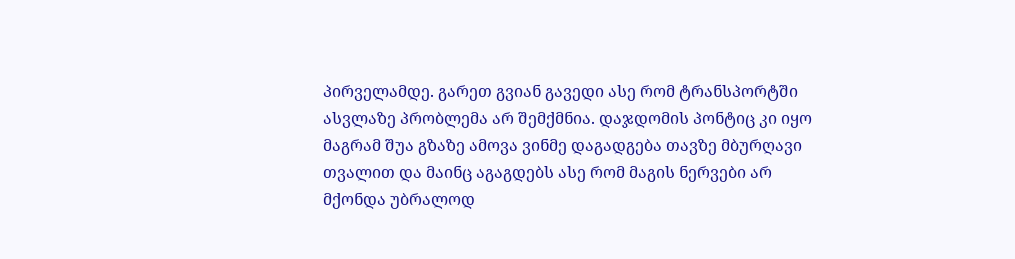პირველამდე. გარეთ გვიან გავედი ასე რომ ტრანსპორტში ასვლაზე პრობლემა არ შემქმნია. დაჯდომის პონტიც კი იყო მაგრამ შუა გზაზე ამოვა ვინმე დაგადგება თავზე მბურღავი თვალით და მაინც აგაგდებს ასე რომ მაგის ნერვები არ მქონდა უბრალოდ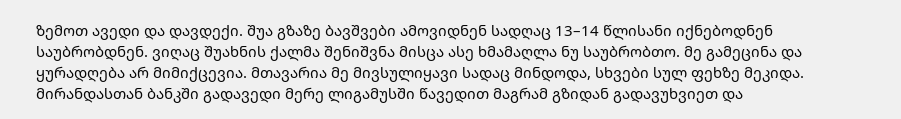ზემოთ ავედი და დავდექი. შუა გზაზე ბავშვები ამოვიდნენ სადღაც 13–14 წლისანი იქნებოდნენ საუბრობდნენ. ვიღაც შუახნის ქალმა შენიშვნა მისცა ასე ხმამაღლა ნუ საუბრობთო. მე გამეცინა და ყურადღება არ მიმიქცევია. მთავარია მე მივსულიყავი სადაც მინდოდა, სხვები სულ ფეხზე მეკიდა.
მირანდასთან ბანკში გადავედი მერე ლიგამუსში წავედით მაგრამ გზიდან გადავუხვიეთ და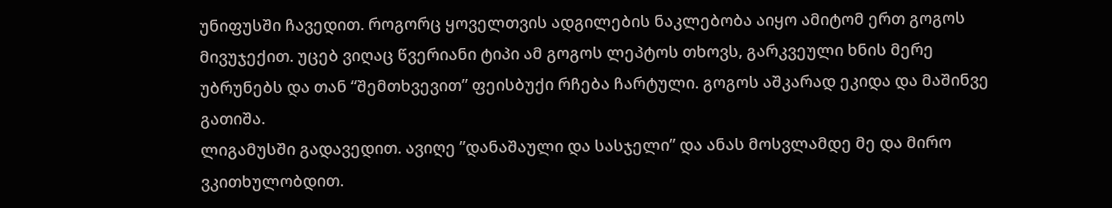უნიფუსში ჩავედით. როგორც ყოველთვის ადგილების ნაკლებობა აიყო ამიტომ ერთ გოგოს მივუჯექით. უცებ ვიღაც წვერიანი ტიპი ამ გოგოს ლეპტოს თხოვს, გარკვეული ხნის მერე უბრუნებს და თან “შემთხვევით” ფეისბუქი რჩება ჩარტული. გოგოს აშკარად ეკიდა და მაშინვე გათიშა.
ლიგამუსში გადავედით. ავიღე ”დანაშაული და სასჯელი” და ანას მოსვლამდე მე და მირო ვკითხულობდით.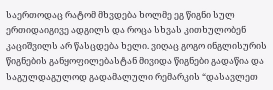საერთოდაც რატომ მხვდება ხოლმე ეგ წიგნი სულ ერთიდაიგივე ადგილს და როცა სხვას კითხულობენ კაციშვილს არ წასცდება ხელი. ვიღაც გოგო ინგლისურის წიგნების განყოფილებასტან მივიდა წიგნები გადაწია და საგულდაგულოდ გადამალული რემარკის “დასავლეთ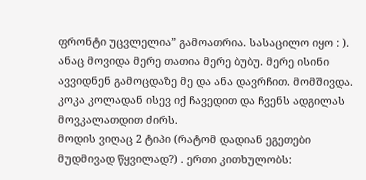ფრონტი უცვლელია” გამოათრია. სასაცილო იყო : ). ანაც მოვიდა მერე თათია მერე ბუბუ. მერე ისინი ავვიდნენ გამოცდაზე მე და ანა დავრჩით. მომშივდა. კოკა კოლადან ისევ იქ ჩავედით და ჩვენს ადგილას მოვკალათდით ძირს.
მოდის ვიღაც 2 ტიპი (რატომ დადიან ეგეთები მუდმივად წყვილად?) . ერთი კითხულობს: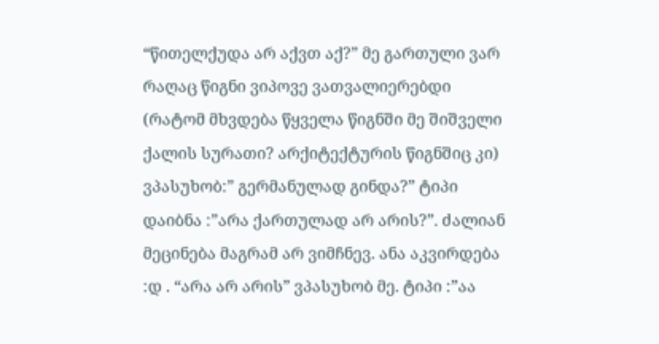“წითელქუდა არ აქვთ აქ?” მე გართული ვარ რაღაც წიგნი ვიპოვე ვათვალიერებდი (რატომ მხვდება წყველა წიგნში მე შიშველი ქალის სურათი? არქიტექტურის წიგნშიც კი) ვპასუხობ:” გერმანულად გინდა?” ტიპი დაიბნა :”არა ქართულად არ არის?”. ძალიან მეცინება მაგრამ არ ვიმჩნევ. ანა აკვირდება :დ . “არა არ არის” ვპასუხობ მე. ტიპი :”აა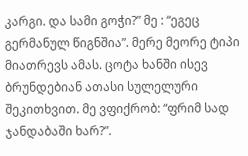კარგი. და სამი გოჭი?” მე : “ეგეც გერმანულ წიგნშია”. მერე მეორე ტიპი მიათრევს ამას. ცოტა ხანში ისევ ბრუნდებიან ათასი სულელური შეკითხვით. მე ვფიქრობ: “ფრიმ სად ჯანდაბაში ხარ?”.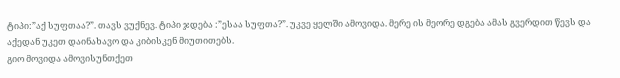ტიპი:”აქ სუფთაა?”. თავს ვუქნევ. ტიპი ჯდება :”ესაა სუფთა?”. უკვე ყელში ამოვიდა. მერე ის მეორე დგება ამას გვერდით წევს და აქედან უკეთ დაინახავო და კიბისკენ მიუთითებს.
გიო მოვიდა ამოვისუნთქეთ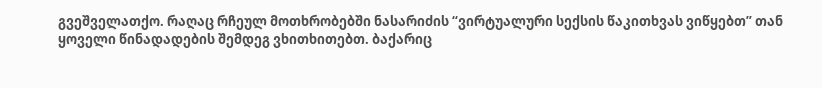გვეშველათქო. რაღაც რჩეულ მოთხრობებში ნასარიძის “ვირტუალური სექსის წაკითხვას ვიწყებთ” თან ყოველი წინადადების შემდეგ ვხითხითებთ. ბაქარიც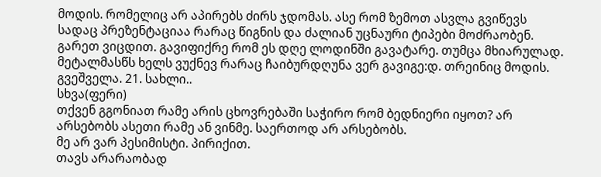მოდის. რომელიც არ აპირებს ძირს ჯდომას. ასე რომ ზემოთ ასვლა გვიწევს სადაც პრეზენტაციაა რარაც წიგნის და ძალიან უცნაური ტიპები მოძრაობენ. გარეთ ვიცდით. გავიფიქრე რომ ეს დღე ლოდინში გავატარე. თუმცა მხიარულად. მეტალმასწს ხელს ვუქნევ რარაც ჩაიბურდღუნა ვერ გავიგე:დ. თრეინიც მოდის. გვეშველა. 21. სახლი..
სხვა(ფერი)
თქვენ გგონიათ რამე არის ცხოვრებაში საჭირო რომ ბედნიერი იყოთ? არ არსებობს ასეთი რამე ან ვინმე. საერთოდ არ არსებობს.
მე არ ვარ პესიმისტი. პირიქით.
თავს არარაობად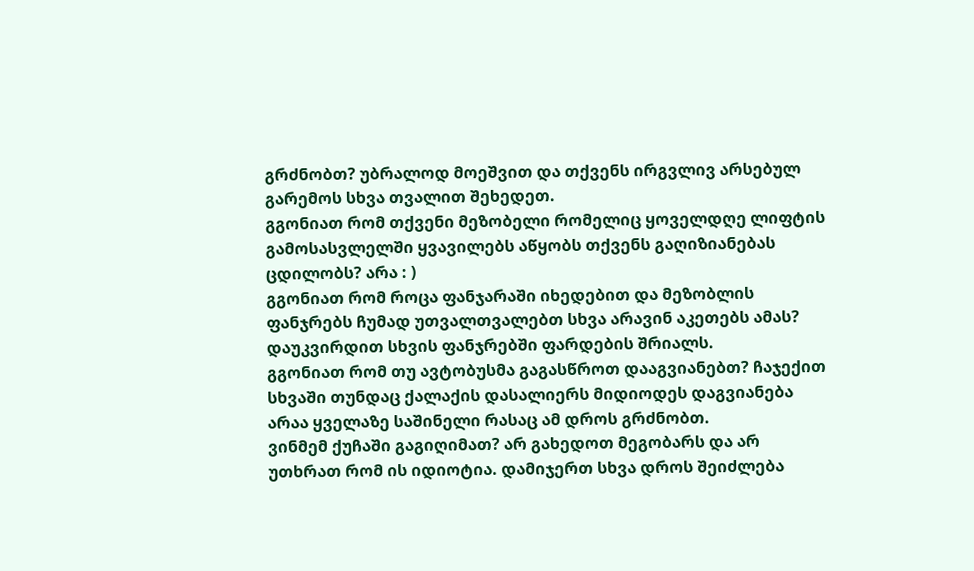გრძნობთ? უბრალოდ მოეშვით და თქვენს ირგვლივ არსებულ გარემოს სხვა თვალით შეხედეთ.
გგონიათ რომ თქვენი მეზობელი რომელიც ყოველდღე ლიფტის გამოსასვლელში ყვავილებს აწყობს თქვენს გაღიზიანებას ცდილობს? არა : )
გგონიათ რომ როცა ფანჯარაში იხედებით და მეზობლის ფანჯრებს ჩუმად უთვალთვალებთ სხვა არავინ აკეთებს ამას? დაუკვირდით სხვის ფანჯრებში ფარდების შრიალს.
გგონიათ რომ თუ ავტობუსმა გაგასწროთ დააგვიანებთ? ჩაჯექით სხვაში თუნდაც ქალაქის დასალიერს მიდიოდეს დაგვიანება არაა ყველაზე საშინელი რასაც ამ დროს გრძნობთ.
ვინმემ ქუჩაში გაგიღიმათ? არ გახედოთ მეგობარს და არ უთხრათ რომ ის იდიოტია. დამიჯერთ სხვა დროს შეიძლება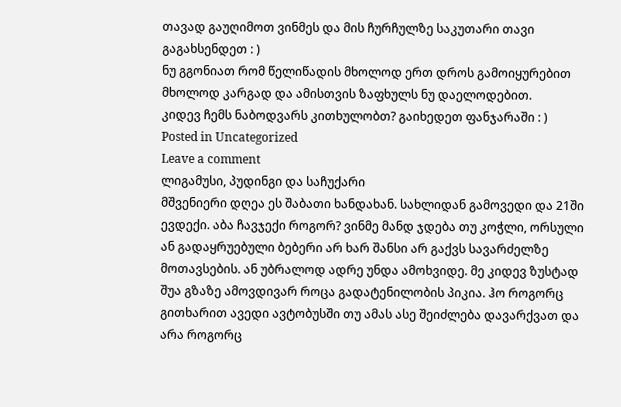თავად გაუღიმოთ ვინმეს და მის ჩურჩულზე საკუთარი თავი გაგახსენდეთ : )
ნუ გგონიათ რომ წელიწადის მხოლოდ ერთ დროს გამოიყურებით მხოლოდ კარგად და ამისთვის ზაფხულს ნუ დაელოდებით.
კიდევ ჩემს ნაბოდვარს კითხულობთ? გაიხედეთ ფანჯარაში : )
Posted in Uncategorized
Leave a comment
ლიგამუსი, პუდინგი და საჩუქარი
მშვენიერი დღეა ეს შაბათი ხანდახან. სახლიდან გამოვედი და 21ში ევდექი. აბა ჩავჯექი როგორ? ვინმე მანდ ჯდება თუ კოჭლი, ორსული ან გადაყრუებული ბებერი არ ხარ შანსი არ გაქვს სავარძელზე მოთავსების. ან უბრალოდ ადრე უნდა ამოხვიდე. მე კიდევ ზუსტად შუა გზაზე ამოვდივარ როცა გადატენილობის პიკია. ჰო როგორც გითხარით ავედი ავტობუსში თუ ამას ასე შეიძლება დავარქვათ და არა როგორც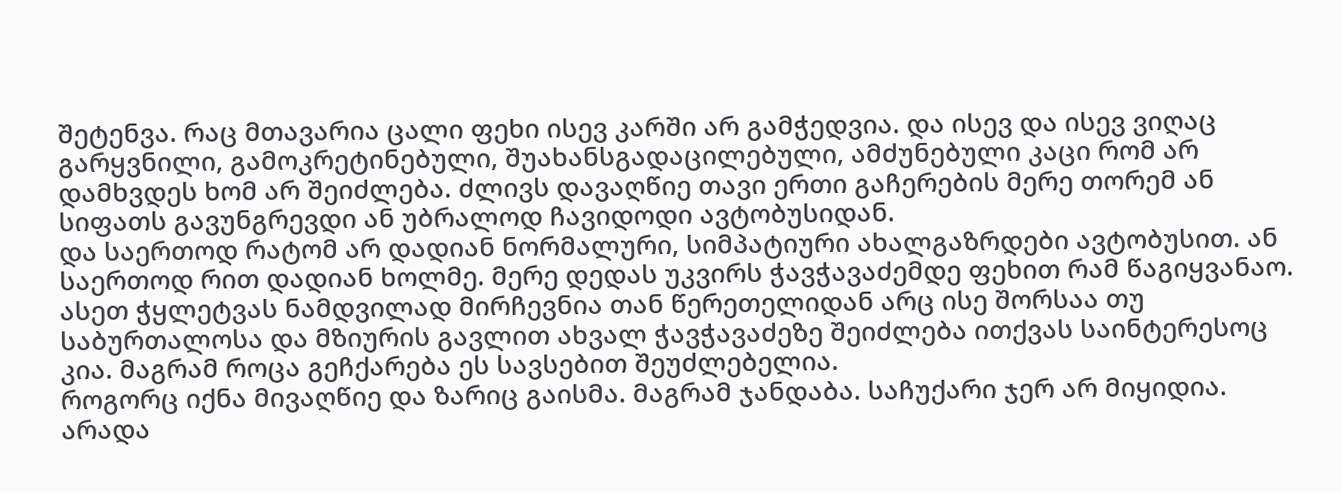შეტენვა. რაც მთავარია ცალი ფეხი ისევ კარში არ გამჭედვია. და ისევ და ისევ ვიღაც გარყვნილი, გამოკრეტინებული, შუახანსგადაცილებული, ამძუნებული კაცი რომ არ დამხვდეს ხომ არ შეიძლება. ძლივს დავაღწიე თავი ერთი გაჩერების მერე თორემ ან სიფათს გავუნგრევდი ან უბრალოდ ჩავიდოდი ავტობუსიდან.
და საერთოდ რატომ არ დადიან ნორმალური, სიმპატიური ახალგაზრდები ავტობუსით. ან საერთოდ რით დადიან ხოლმე. მერე დედას უკვირს ჭავჭავაძემდე ფეხით რამ წაგიყვანაო. ასეთ ჭყლეტვას ნამდვილად მირჩევნია თან წერეთელიდან არც ისე შორსაა თუ საბურთალოსა და მზიურის გავლით ახვალ ჭავჭავაძეზე შეიძლება ითქვას საინტერესოც კია. მაგრამ როცა გეჩქარება ეს სავსებით შეუძლებელია.
როგორც იქნა მივაღწიე და ზარიც გაისმა. მაგრამ ჯანდაბა. საჩუქარი ჯერ არ მიყიდია. არადა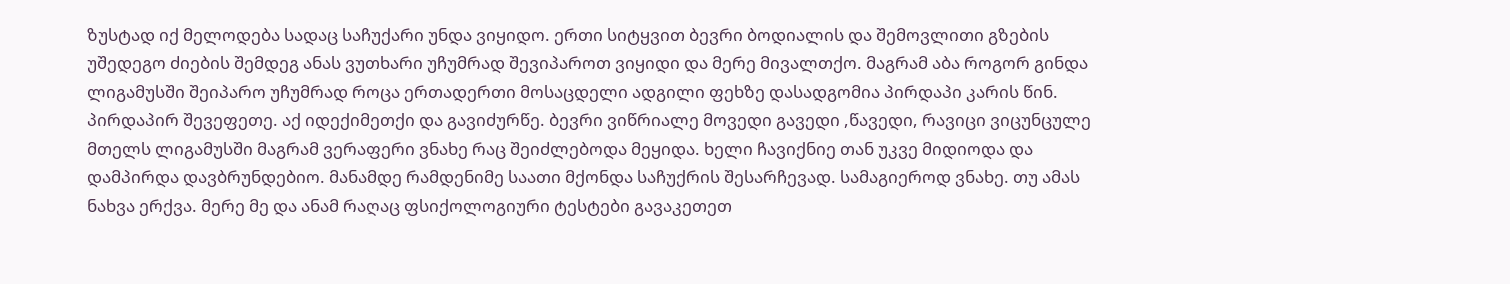ზუსტად იქ მელოდება სადაც საჩუქარი უნდა ვიყიდო. ერთი სიტყვით ბევრი ბოდიალის და შემოვლითი გზების უშედეგო ძიების შემდეგ ანას ვუთხარი უჩუმრად შევიპაროთ ვიყიდი და მერე მივალთქო. მაგრამ აბა როგორ გინდა ლიგამუსში შეიპარო უჩუმრად როცა ერთადერთი მოსაცდელი ადგილი ფეხზე დასადგომია პირდაპი კარის წინ. პირდაპირ შევეფეთე. აქ იდექიმეთქი და გავიძურწე. ბევრი ვიწრიალე მოვედი გავედი ,წავედი, რავიცი ვიცუნცულე მთელს ლიგამუსში მაგრამ ვერაფერი ვნახე რაც შეიძლებოდა მეყიდა. ხელი ჩავიქნიე თან უკვე მიდიოდა და დამპირდა დავბრუნდებიო. მანამდე რამდენიმე საათი მქონდა საჩუქრის შესარჩევად. სამაგიეროდ ვნახე. თუ ამას ნახვა ერქვა. მერე მე და ანამ რაღაც ფსიქოლოგიური ტესტები გავაკეთეთ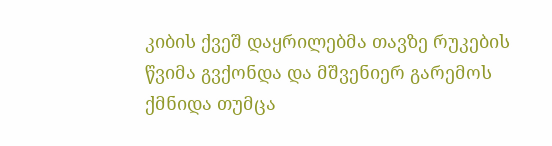კიბის ქვეშ დაყრილებმა თავზე რუკების წვიმა გვქონდა და მშვენიერ გარემოს ქმნიდა თუმცა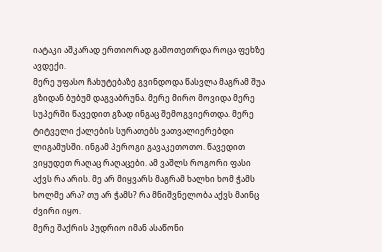იატაკი აშკარად ერთიორად გამოთეთრდა როცა ფეხზე ავდექი.
მერე უფასო ჩახუტებაზე გვინდოდა წასვლა მაგრამ შუა გზიდან ბუბუმ დაგვაბრუნა. მერე მირო მოვიდა მერე სუპერში წავედით გზად ინგაც შემოგვიერთდა. მერე ტიტველი ქალების სურათებს ვათვალიერებდი ლიგამუსში. ინგამ პეროგი გავაკეთოთო. წავედით ვიყუდეთ რაღაც რაღაცები. ამ ვაშლს როგორი ფასი აქვს რა არის. მე არ მიყვარს მაგრამ ხალხი ხომ ჭამს ხოლმე არა? თუ არ ჭამს? რა მნიშვნელობა აქვს მაინც ძვირი იყო.
მერე შაქრის პუდრიო იმან ასაწონი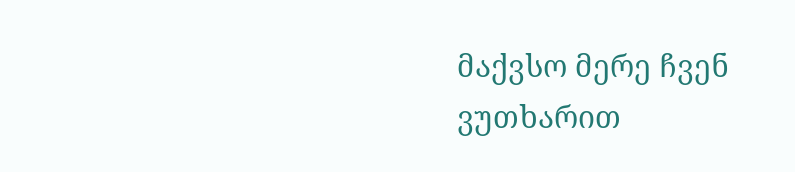მაქვსო მერე ჩვენ ვუთხარით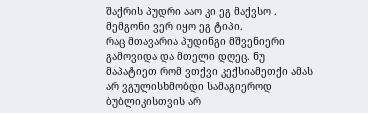შაქრის პუდრი ააო კი ეგ მაქვსო . მემგონი ვერ იყო ეგ ტიპი.
რაც მთავარია პუდინგი მშვენიერი გამოვიდა და მთელი დღეც. ნუ მაპატიეთ რომ ვთქვი კექსიამეთქი ამას არ ვგულისხმობდი სამაგიეროდ ბუბლიკისთვის არ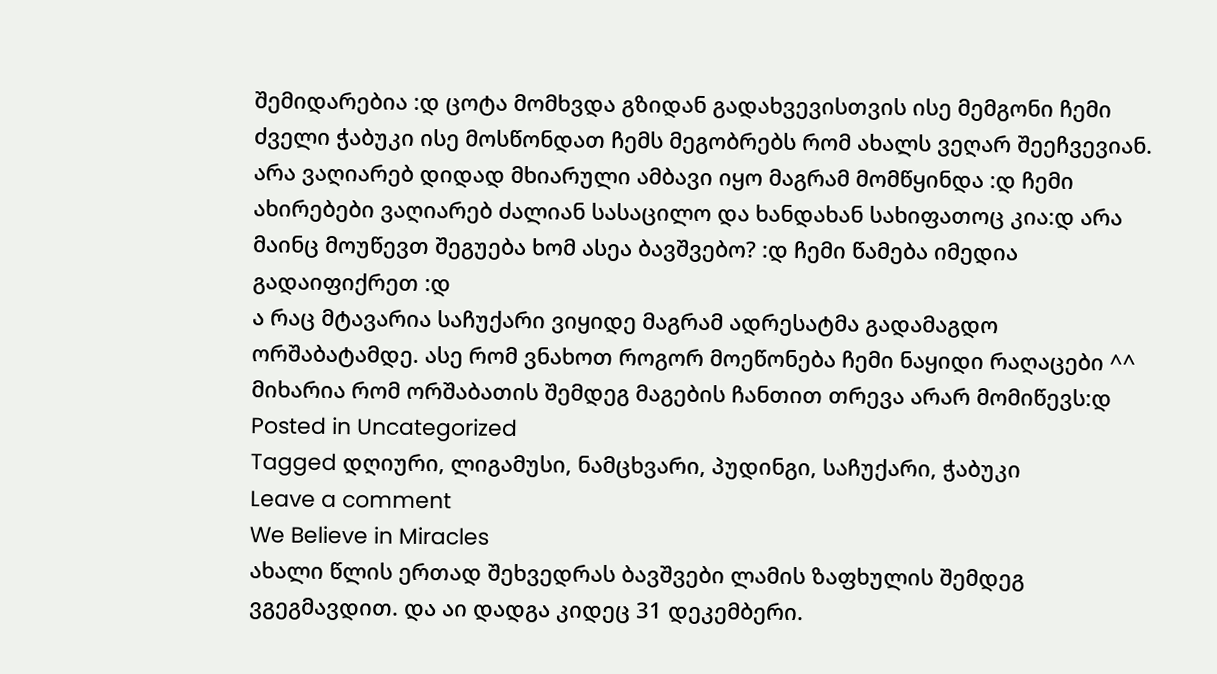შემიდარებია :დ ცოტა მომხვდა გზიდან გადახვევისთვის ისე მემგონი ჩემი ძველი ჭაბუკი ისე მოსწონდათ ჩემს მეგობრებს რომ ახალს ვეღარ შეეჩვევიან. არა ვაღიარებ დიდად მხიარული ამბავი იყო მაგრამ მომწყინდა :დ ჩემი ახირებები ვაღიარებ ძალიან სასაცილო და ხანდახან სახიფათოც კია:დ არა მაინც მოუწევთ შეგუება ხომ ასეა ბავშვებო? :დ ჩემი წამება იმედია გადაიფიქრეთ :დ
ა რაც მტავარია საჩუქარი ვიყიდე მაგრამ ადრესატმა გადამაგდო ორშაბატამდე. ასე რომ ვნახოთ როგორ მოეწონება ჩემი ნაყიდი რაღაცები ^^ მიხარია რომ ორშაბათის შემდეგ მაგების ჩანთით თრევა არარ მომიწევს:დ
Posted in Uncategorized
Tagged დღიური, ლიგამუსი, ნამცხვარი, პუდინგი, საჩუქარი, ჭაბუკი
Leave a comment
We Believe in Miracles
ახალი წლის ერთად შეხვედრას ბავშვები ლამის ზაფხულის შემდეგ ვგეგმავდით. და აი დადგა კიდეც 31 დეკემბერი.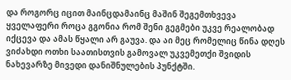და როგორც იცით მაინცდამაინც მაშინ შეგემთხვევა ყველაფერი როცა გგონია რომ შენი გეგმები უკვე რეალობად იქცევა და ამას წყალი არ გაუვა. და აი მეც რომელიც წინა დღეს ვიძახდი ოთხი საათისთვის გამოვალ უკვემეთქი შვიდის ნახევარზე მივედი დანიშნულების პუნქტში.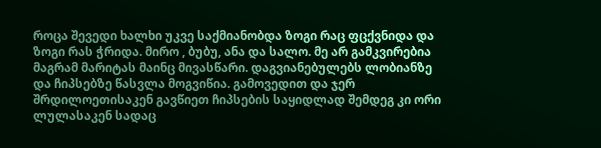როცა შევედი ხალხი უკვე საქმიანობდა ზოგი რაც ფცქვნიდა და ზოგი რას ჭრიდა. მირო , ბუბუ, ანა და სალო. მე არ გამკვირებია მაგრამ მარიტას მაინც მივასწარი. დაგვიანებულებს ლობიანზე და ჩიპსებზე წასვლა მოგვიწია. გამოვედით და ჯერ შრდილოეთისაკენ გავწიეთ ჩიპსების საყიდლად შემდეგ კი ორი ლულასაკენ სადაც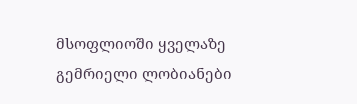მსოფლიოში ყველაზე გემრიელი ლობიანები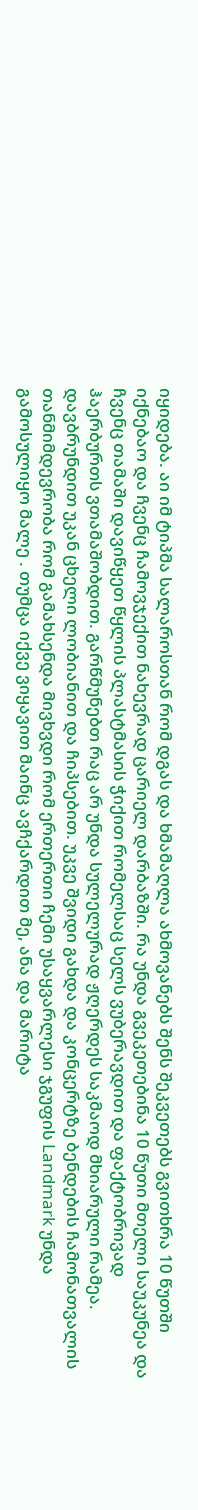იყიდება. აი იმ ტიპმა სალაროსთან რომ დგას და ხმამაღლა ახმოვანებს შენს შეკვეთებს გვითხრა 10 წუთში იქნებაო და ჩვენც ჩამოვჯექით ნახევრად ცარიელ დარბაზში. რა უნდა გვეკეთებინა 10 წუთი მთელი საუკუნეა და ჩვენც თამაში დავიწყეთ წყლის პლასტმასის ჭიქით რომელსაც სელს ვუბერავდით და ფაქტობრივად ჰაერბურთს ვთამაშობდით. გარწმუნებთ რაც არ უნდა სულელურად ჟღერდეს საკმაოდ მხიარული რამეა. დავბრუნდით უკან ცხელი ლობიანით და ჩიპსებით. უკვე შვიდი გახდა და კონცერტზე ბენდების ჩამონათვალის თანმიმდევრობა რომ გამახსენდა მივხვდი რომ ერთერთი ჩემი უსაყვარლესი ჯგუფის Landmark უნდა გამოსულიყო მალე . თუმცა იქვე ვიყავით მაინც ავჩქარდით მე, ანა და მარიტა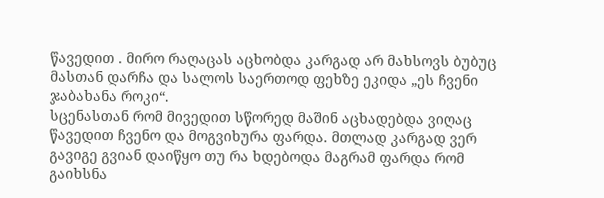წავედით . მირო რაღაცას აცხობდა კარგად არ მახსოვს ბუბუც მასთან დარჩა და სალოს საერთოდ ფეხზე ეკიდა „ეს ჩვენი ჯაბახანა როკი“.
სცენასთან რომ მივედით სწორედ მაშინ აცხადებდა ვიღაც წავედით ჩვენო და მოგვიხურა ფარდა. მთლად კარგად ვერ გავიგე გვიან დაიწყო თუ რა ხდებოდა მაგრამ ფარდა რომ გაიხსნა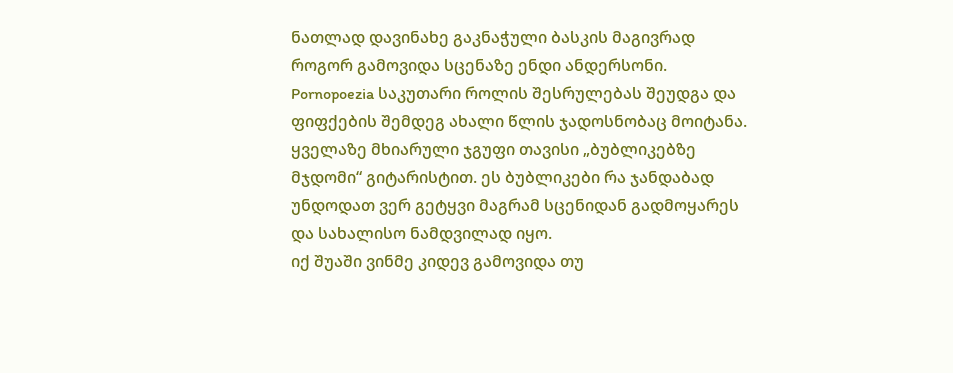ნათლად დავინახე გაკნაჭული ბასკის მაგივრად როგორ გამოვიდა სცენაზე ენდი ანდერსონი. Pornopoezia საკუთარი როლის შესრულებას შეუდგა და ფიფქების შემდეგ ახალი წლის ჯადოსნობაც მოიტანა. ყველაზე მხიარული ჯგუფი თავისი „ბუბლიკებზე მჯდომი“ გიტარისტით. ეს ბუბლიკები რა ჯანდაბად უნდოდათ ვერ გეტყვი მაგრამ სცენიდან გადმოყარეს და სახალისო ნამდვილად იყო.
იქ შუაში ვინმე კიდევ გამოვიდა თუ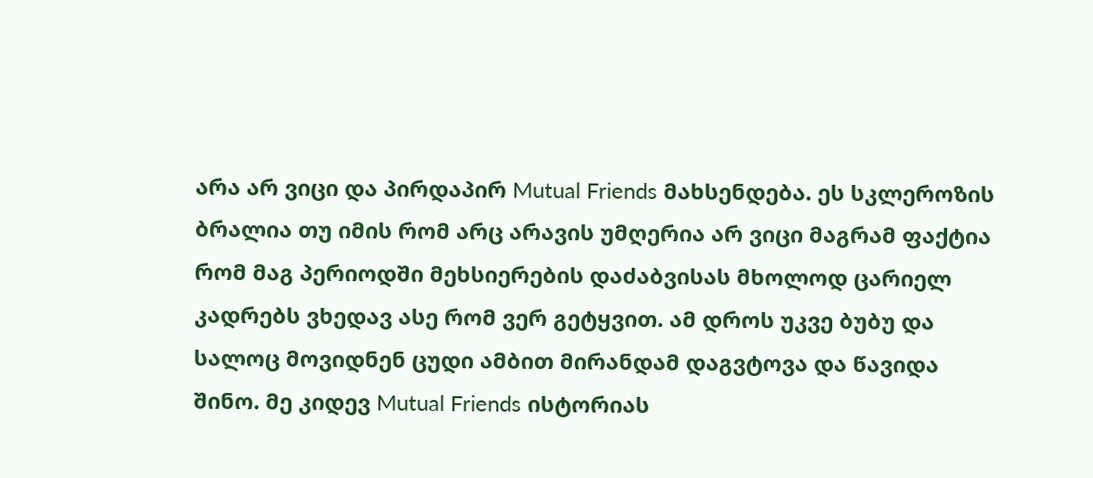არა არ ვიცი და პირდაპირ Mutual Friends მახსენდება. ეს სკლეროზის ბრალია თუ იმის რომ არც არავის უმღერია არ ვიცი მაგრამ ფაქტია რომ მაგ პერიოდში მეხსიერების დაძაბვისას მხოლოდ ცარიელ კადრებს ვხედავ ასე რომ ვერ გეტყვით. ამ დროს უკვე ბუბუ და სალოც მოვიდნენ ცუდი ამბით მირანდამ დაგვტოვა და წავიდა შინო. მე კიდევ Mutual Friends ისტორიას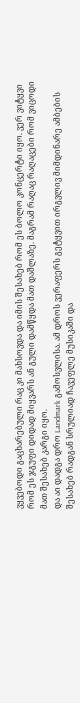ვყვებოდი გაცხარებული რაც კი მახსოვდა და იმის შესახებ რომ ეს ბოლო კონცერტი იყო. ვერ ვიტყვი რომ ეს ჯგუფი დიდად მიყვარს ან გული დამწყდა მათ დაშლაზე. მაგრამ რაღაც რაღაცები რომ ვიცოდი მათ შესახებ კარგი იყო.
და აი დადგა დრო Landmark გამოსვლისა. ამ დროს ვერაფერს გეტყვით ირგვლივ მიმდინარე ამბების შესახებ რადგან სრულიად ჩავეფლე მუსიკაში და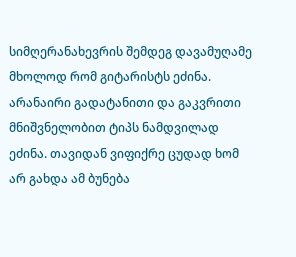სიმღერანახევრის შემდეგ დავამუღამე მხოლოდ რომ გიტარისტს ეძინა. არანაირი გადატანითი და გაკვრითი მნიშვნელობით ტიპს ნამდვილად ეძინა. თავიდან ვიფიქრე ცუდად ხომ არ გახდა ამ ბუნება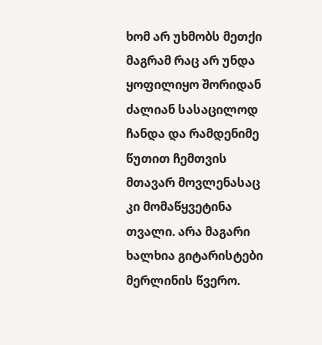ხომ არ უხმობს მეთქი მაგრამ რაც არ უნდა ყოფილიყო შორიდან ძალიან სასაცილოდ ჩანდა და რამდენიმე წუთით ჩემთვის მთავარ მოვლენასაც კი მომაწყვეტინა თვალი. არა მაგარი ხალხია გიტარისტები მერლინის წვერო.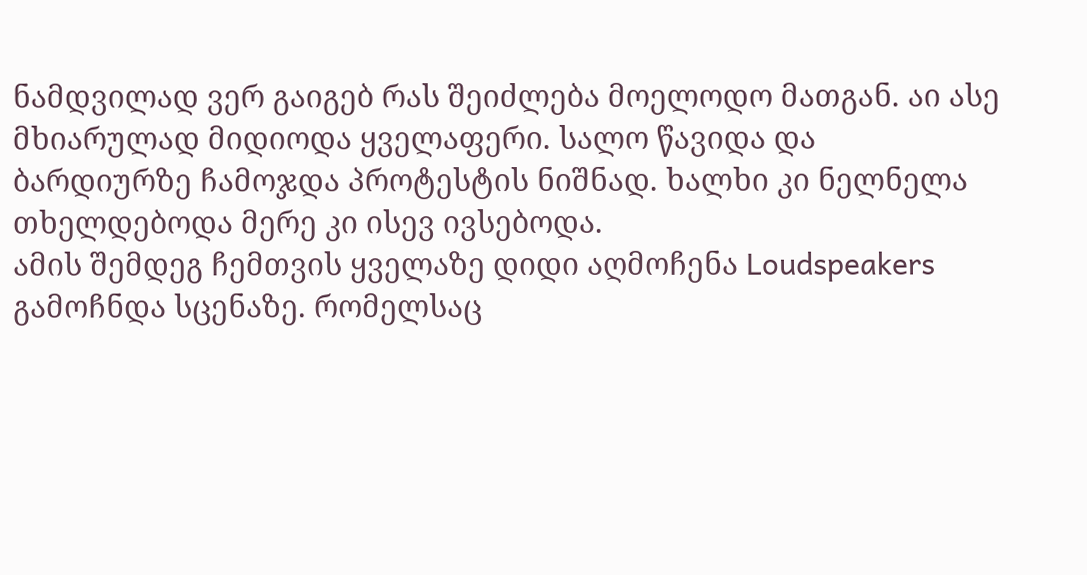ნამდვილად ვერ გაიგებ რას შეიძლება მოელოდო მათგან. აი ასე მხიარულად მიდიოდა ყველაფერი. სალო წავიდა და ბარდიურზე ჩამოჯდა პროტესტის ნიშნად. ხალხი კი ნელნელა თხელდებოდა მერე კი ისევ ივსებოდა.
ამის შემდეგ ჩემთვის ყველაზე დიდი აღმოჩენა Loudspeakers გამოჩნდა სცენაზე. რომელსაც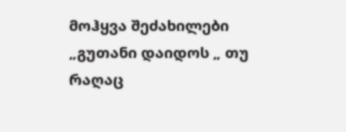მოჰყვა შეძახილები „გუთანი დაიდოს „ თუ რაღაც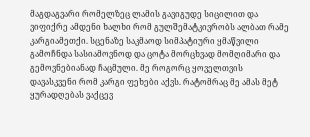მაგდაგვარი რომელზეც ლამის გავიგუდე სიცილით და ვიფიქრე ამდენი ხალხი რომ გულშემატკივრობს ალბათ რამე კარგიამეთქი. სცენაზე საკმაოდ სიმპატიური ყმაწვილი გამოჩნდა სასიამოვნოდ და ცოტა მორცხვად მომღიმარი და გემოვნებიანად ჩაცმული. მე როგორც ყოველთვის დავასკვენი რომ კარგი ფეხები აქვს. რატომრაც მე ამას მეტ ყურადღებას ვაქცევ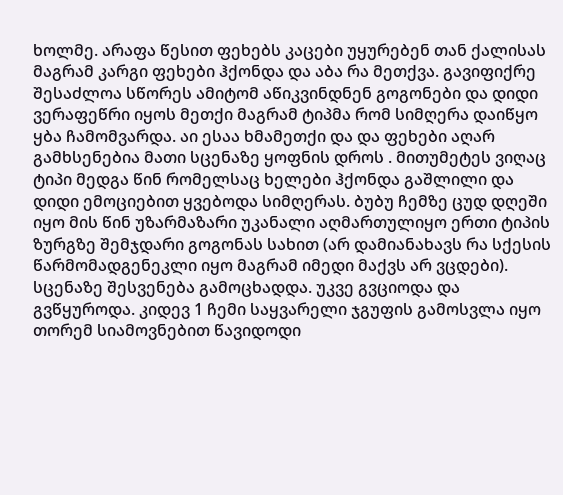ხოლმე. არაფა წესით ფეხებს კაცები უყურებენ თან ქალისას მაგრამ კარგი ფეხები ჰქონდა და აბა რა მეთქვა. გავიფიქრე შესაძლოა სწორეს ამიტომ აწიკვინდნენ გოგონები და დიდი ვერაფეწრი იყოს მეთქი მაგრამ ტიპმა რომ სიმღერა დაიწყო ყბა ჩამომვარდა. აი ესაა ხმამეთქი და და ფეხები აღარ გამხსენებია მათი სცენაზე ყოფნის დროს . მითუმეტეს ვიღაც ტიპი მედგა წინ რომელსაც ხელები ჰქონდა გაშლილი და დიდი ემოციებით ყვებოდა სიმღერას. ბუბუ ჩემზე ცუდ დღეში იყო მის წინ უზარმაზარი უკანალი აღმართულიყო ერთი ტიპის ზურგზე შემჯდარი გოგონას სახით (არ დამიანახავს რა სქესის წარმომადგენეკლი იყო მაგრამ იმედი მაქვს არ ვცდები).
სცენაზე შესვენება გამოცხადდა. უკვე გვციოდა და გვწყუროდა. კიდევ 1 ჩემი საყვარელი ჯგუფის გამოსვლა იყო თორემ სიამოვნებით წავიდოდი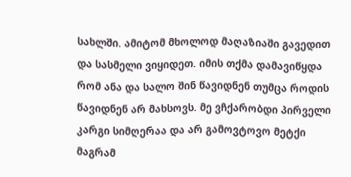სახლში. ამიტომ მხოლოდ მაღაზიაში გავედით და სასმელი ვიყიდეთ. იმის თქმა დამავიწყდა რომ ანა და სალო შინ წავიდნენ თუმცა როდის წავიდნენ არ მახსოვს. მე ვჩქარობდი პირველი კარგი სიმღერაა და არ გამოვტოვო მეტქი მაგრამ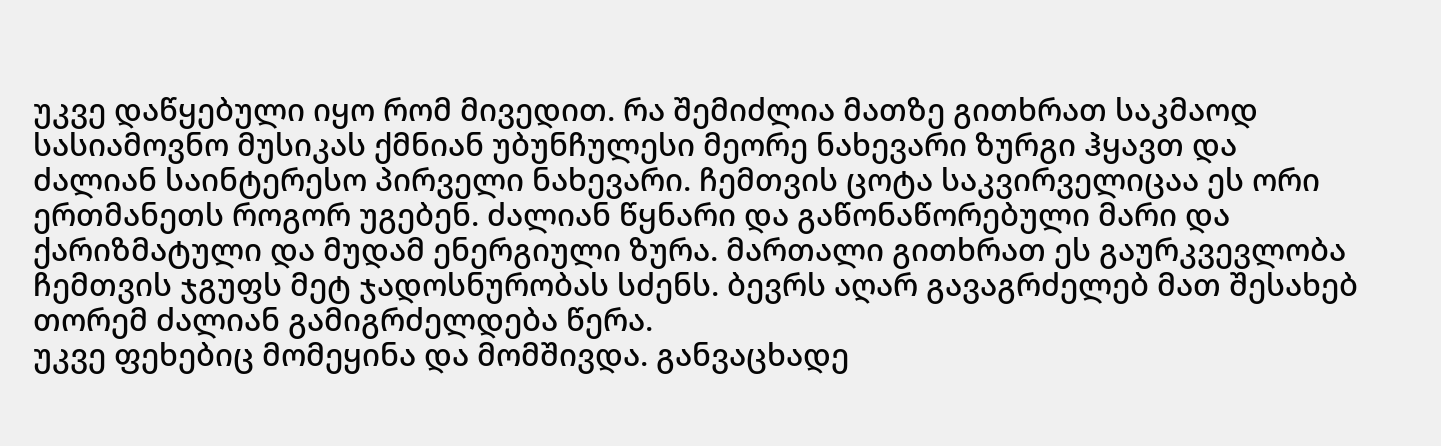უკვე დაწყებული იყო რომ მივედით. რა შემიძლია მათზე გითხრათ საკმაოდ სასიამოვნო მუსიკას ქმნიან უბუნჩულესი მეორე ნახევარი ზურგი ჰყავთ და ძალიან საინტერესო პირველი ნახევარი. ჩემთვის ცოტა საკვირველიცაა ეს ორი ერთმანეთს როგორ უგებენ. ძალიან წყნარი და გაწონაწორებული მარი და ქარიზმატული და მუდამ ენერგიული ზურა. მართალი გითხრათ ეს გაურკვევლობა ჩემთვის ჯგუფს მეტ ჯადოსნურობას სძენს. ბევრს აღარ გავაგრძელებ მათ შესახებ თორემ ძალიან გამიგრძელდება წერა.
უკვე ფეხებიც მომეყინა და მომშივდა. განვაცხადე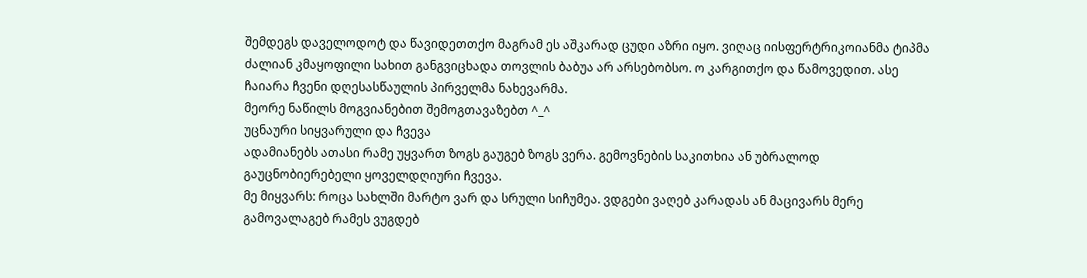შემდეგს დაველოდოტ და წავიდეთთქო მაგრამ ეს აშკარად ცუდი აზრი იყო. ვიღაც იისფერტრიკოიანმა ტიპმა ძალიან კმაყოფილი სახით განგვიცხადა თოვლის ბაბუა არ არსებობსო. ო კარგითქო და წამოვედით. ასე ჩაიარა ჩვენი დღესასწაულის პირველმა ნახევარმა.
მეორე ნაწილს მოგვიანებით შემოგთავაზებთ ^_^
უცნაური სიყვარული და ჩვევა
ადამიანებს ათასი რამე უყვართ ზოგს გაუგებ ზოგს ვერა. გემოვნების საკითხია ან უბრალოდ გაუცნობიერებელი ყოველდღიური ჩვევა.
მე მიყვარს: როცა სახლში მარტო ვარ და სრული სიჩუმეა. ვდგები ვაღებ კარადას ან მაცივარს მერე გამოვალაგებ რამეს ვუგდებ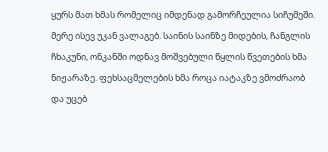ყურს მათ ხმას რომელიც იმდენად გამორჩეულია სიჩუმეში. მერე ისევ უკან ვალაგებ. საინის საინზე მიდების, ჩანგლის ჩხაკუნი, ონკანში ოდნავ მოშვებული წყლის წვეთების ხმა ნიჟარაზე. ფეხსაცმელების ხმა როცა იატაკზე ვმოძრაობ და უცებ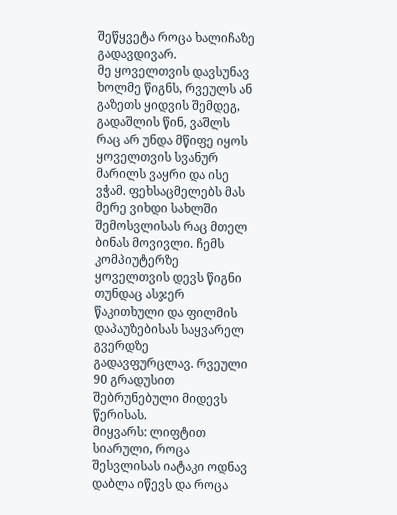შეწყვეტა როცა ხალიჩაზე გადავდივარ.
მე ყოველთვის დავსუნავ ხოლმე წიგნს, რვეულს ან გაზეთს ყიდვის შემდეგ, გადაშლის წინ, ვაშლს რაც არ უნდა მწიფე იყოს ყოველთვის სვანურ მარილს ვაყრი და ისე ვჭამ. ფეხსაცმელებს მას მერე ვიხდი სახლში შემოსვლისას რაც მთელ ბინას მოვივლი. ჩემს კომპიუტერზე ყოველთვის დევს წიგნი თუნდაც ასჯერ წაკითხული და ფილმის დაპაუზებისას საყვარელ გვერდზე გადავფურცლავ. რვეული 90 გრადუსით შებრუნებული მიდევს წერისას.
მიყვარს: ლიფტით სიარული, როცა შესვლისას იატაკი ოდნავ დაბლა იწევს და როცა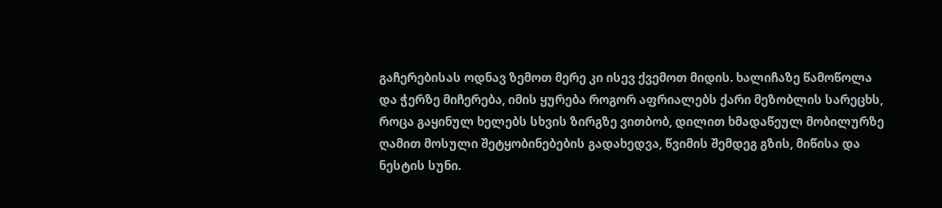გაჩერებისას ოდნავ ზემოთ მერე კი ისევ ქვემოთ მიდის. ხალიჩაზე წამოწოლა და ჭერზე მიჩერება, იმის ყურება როგორ აფრიალებს ქარი მეზობლის სარეცხს, როცა გაყინულ ხელებს სხვის ზირგზე ვითბობ, დილით ხმადაწეულ მობილურზე ღამით მოსული შეტყობინებების გადახედვა, წვიმის შემდეგ გზის, მიწისა და ნესტის სუნი.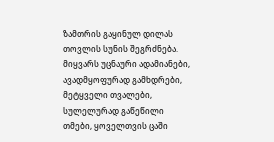ზამთრის გაყინულ დილას თოვლის სუნის შეგრძნება.
მიყვარს უცნაური ადამიანები, ავადმყოფურად გამხდრები, მეტყველი თვალები, სულელურად გაწეწილი თმები, ყოველთვის ცაში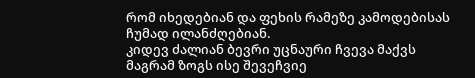რომ იხედებიან და ფეხის რამეზე კამოდებისას ჩუმად ილანძღებიან.
კიდევ ძალიან ბევრი უცნაური ჩვევა მაქვს მაგრამ ზოგს ისე შევეჩვიე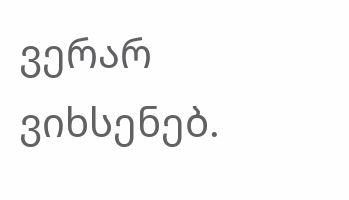ვერარ ვიხსენებ.